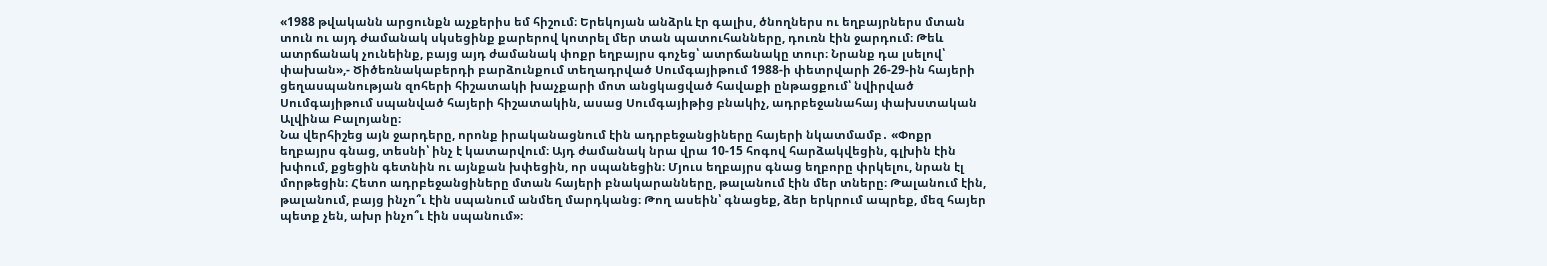«1988 թվականն արցունքն աչքերիս եմ հիշում։ Երեկոյան անձրև էր գալիս, ծնողներս ու եղբայրներս մտան տուն ու այդ ժամանակ սկսեցինք քարերով կոտրել մեր տան պատուհանները, դուռն էին ջարդում։ Թեև ատրճանակ չունեինք, բայց այդ ժամանակ փոքր եղբայրս գոչեց՝ ատրճանակը տուր։ Նրանք դա լսելով՝ փախան»,- Ծիծեռնակաբերդի բարձունքում տեղադրված Սումգայիթում 1988-ի փետրվարի 26-29-ին հայերի ցեղասպանության զոհերի հիշատակի խաչքարի մոտ անցկացված հավաքի ընթացքում՝ նվիրված Սումգայիթում սպանված հայերի հիշատակին, ասաց Սումգայիթից բնակիչ, ադրբեջանահայ փախստական Ալվինա Բալոյանը։
Նա վերհիշեց այն ջարդերը, որոնք իրականացնում էին ադրբեջանցիները հայերի նկատմամբ․ «Փոքր եղբայրս գնաց, տեսնի՝ ինչ է կատարվում։ Այդ ժամանակ նրա վրա 10-15 հոգով հարձակվեցին, գլխին էին խփում, քցեցին գետնին ու այնքան խփեցին, որ սպանեցին։ Մյուս եղբայրս գնաց եղբորը փրկելու, նրան էլ մորթեցին։ Հետո ադրբեջանցիները մտան հայերի բնակարանները, թալանում էին մեր տները։ Թալանում էին, թալանում, բայց ինչո՞ւ էին սպանում անմեղ մարդկանց։ Թող ասեին՝ գնացեք, ձեր երկրում ապրեք, մեզ հայեր պետք չեն, ախր ինչո՞ւ էին սպանում»։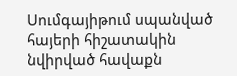Սումգայիթում սպանված հայերի հիշատակին նվիրված հավաքն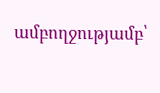ամբողջությամբ՝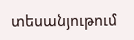տեսանյութում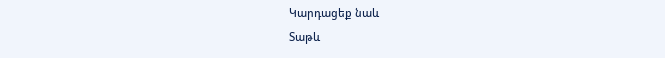Կարդացեք նաև
Տաթև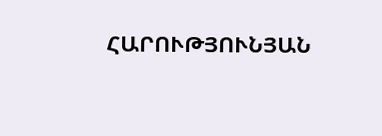ՀԱՐՈՒԹՅՈՒՆՅԱՆ